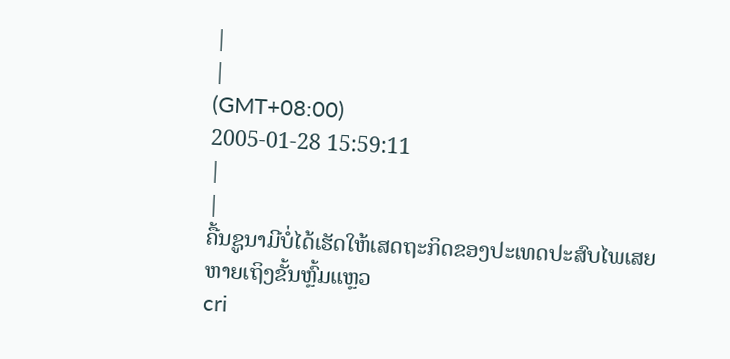|
|
(GMT+08:00)
2005-01-28 15:59:11
|
|
ຄື້ນຊູນາມີບໍ່ໄດ້ເຮັດໃຫ້ເສດຖະກິດຂອງປະເທດປະສົບໄພເສຍຫາຍເຖິງຂັ້ນຫຼົ້ມແຫຼວ
cri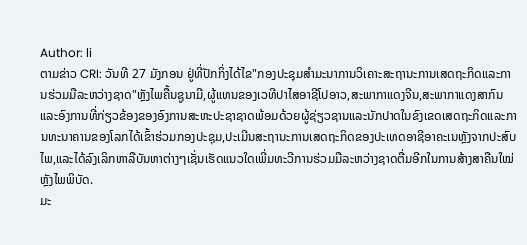Author: li
ຕາມຂ່າວ CRI: ວັນທີ 27 ມັງກອນ ຢູ່ທີ່ປັກກິ່ງໄດ້ໄຂ"ກອງປະຊຸມສຳມະນາການວິເຄາະສະຖານະການເສດຖະກິດແລະການຮ່ວມມືລະຫວ່າງຊາດ"ຫຼັງໄພຄື້ນຊູນາມີ,ຜູ້ແທນຂອງເວທີປາໄສອາຊີໂປອາວ,ສະພາກາແດງຈີນ,ສະພາກາແດງສາກົນແລະອົງການທີ່ກ່ຽວຂ້ອງຂອງອົງການສະຫະປະຊາຊາດພ້ອມດ້ວຍຜູ້ຊ່ຽວຊານແລະນັກປາດໃນຂົງເຂດເສດຖະກິດແລະການທະນາຄານຂອງໂລກໄດ້ເຂົ້າຮ່ວມກອງປະຊຸມ,ປະເມີນສະຖານະການເສດຖະກິດຂອງປະເທດອາຊີອາຄະເນຫຼັງຈາກປະສົບໄພ,ແລະໄດ້ລົງເລິກຫາລືບັນຫາຕ່າງໆເຊັ່ນເຮັດແນວໃດເພີ່ມທະວີການຮ່ວມມືລະຫວ່າງຊາດຕື່ມອີກໃນການສ້າງສາຄືນໃໝ່ຫຼັງໄພພິບັດ.
ມະ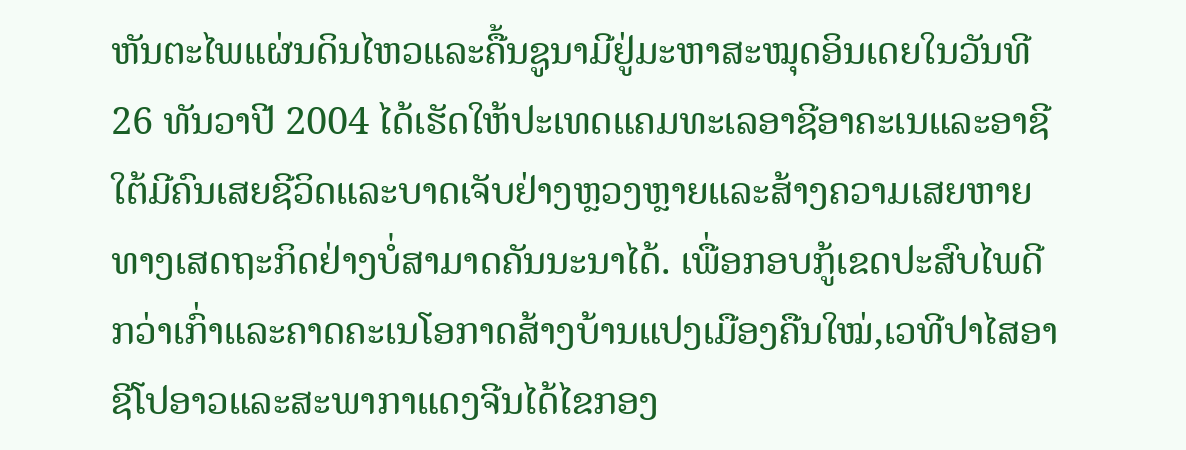ຫັນຕະໄພແຜ່ນດິນໄຫວແລະຄື້ນຊູນາມີຢູ່ມະຫາສະໝຸດອິນເດຍໃນວັນທີ 26 ທັນວາປີ 2004 ໄດ້ເຮັດໃຫ້ປະເທດແຄມທະເລອາຊີອາຄະເນແລະອາຊີໃຕ້ມີຄົນເສຍຊີວິດແລະບາດເຈັບຢ່າງຫຼວງຫຼາຍແລະສ້າງຄວາມເສຍຫາຍທາງເສດຖະກິດຢ່າງບໍ່ສາມາດຄັນນະນາໄດ້. ເພື່ອກອບກູ້ເຂດປະສົບໄພດີກວ່າເກົ່າແລະຄາດຄະເນໂອກາດສ້າງບ້ານແປງເມືອງຄືນໃໝ່,ເວທີປາໄສອາຊີໂປອາວແລະສະພາກາແດງຈີນໄດ້ໄຂກອງ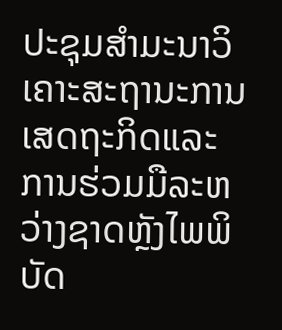ປະຊຸມສຳມະນາວິເຄາະສະຖານະການເສດຖະກິດແລະການຮ່ວມມືລະຫວ່າງຊາດຫຼັງໄພພິບັດ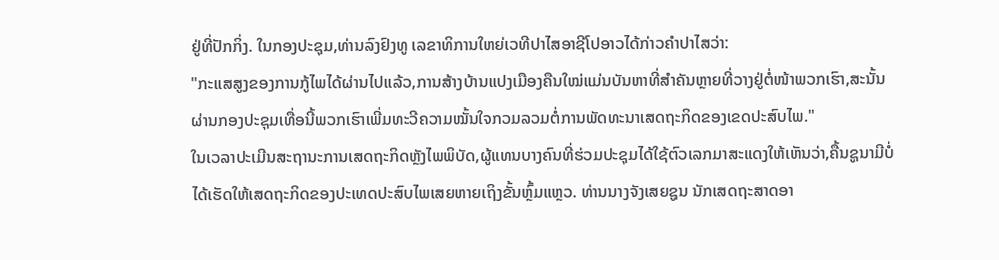ຢູ່ທີ່ປັກກິ່ງ. ໃນກອງປະຊຸມ,ທ່ານລົງຢົງທູ ເລຂາທິການໃຫຍ່ເວທີປາໄສອາຊີໂປອາວໄດ້ກ່າວຄຳປາໄສວ່າ:
"ກະແສສູງຂອງການກູ້ໄພໄດ້ຜ່ານໄປແລ້ວ,ການສ້າງບ້ານແປງເມືອງຄືນໃໝ່ແມ່ນບັນຫາທີ່ສຳຄັນຫຼາຍທີ່ວາງຢູ່ຕໍ່ໜ້າພວກເຮົາ,ສະນັ້ນ ຜ່ານກອງປະຊຸມເທື່ອນີ້ພວກເຮົາເພີ່ມທະວີຄວາມໝັ້ນໃຈກວມລວມຕໍ່ການພັດທະນາເສດຖະກິດຂອງເຂດປະສົບໄພ."
ໃນເວລາປະເມີນສະຖານະການເສດຖະກິດຫຼັງໄພພິບັດ,ຜູ້ແທນບາງຄົນທີ່ຮ່ວມປະຊຸມໄດ້ໃຊ້ຕົວເລກມາສະແດງໃຫ້ເຫັນວ່າ,ຄື້ນຊູນາມີບໍ່ໄດ້ເຮັດໃຫ້ເສດຖະກິດຂອງປະເທດປະສົບໄພເສຍຫາຍເຖິງຂັ້ນຫຼົ້ມແຫຼວ. ທ່ານນາງຈັງເສຍຊູນ ນັກເສດຖະສາດອາ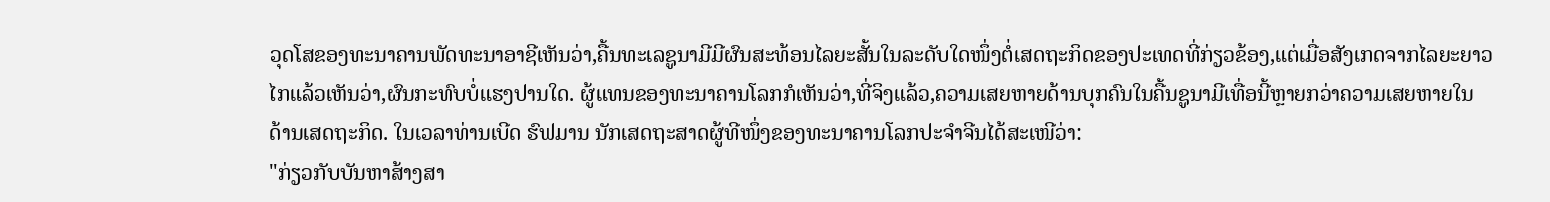ວຸດໂສຂອງທະນາຄານພັດທະນາອາຊີເຫັນວ່າ,ຄື້ນທະເລຊູນາມີມີຜົນສະທ້ອນໄລຍະສັ້ນໃນລະດັບໃດໜຶ່ງຕໍ່ເສດຖະກິດຂອງປະເທດທີ່ກ່ຽວຂ້ອງ,ແຕ່ເມື່ອສັງເກດຈາກໄລຍະຍາວໄກແລ້ວເຫັນວ່າ,ຜົນກະທົບບໍ່ແຮງປານໃດ. ຜູ້ແທນຂອງທະນາຄານໂລກກໍເຫັນວ່າ,ທີ່ຈິງແລ້ວ,ຄວາມເສຍຫາຍດ້ານບຸກຄົນໃນຄື້ນຊູນາມີເທື່ອນີ້ຫຼາຍກວ່າຄວາມເສຍຫາຍໃນດ້ານເສດຖະກິດ. ໃນເວລາທ່ານເບີດ ຮົຟມານ ນັກເສດຖະສາດຜູ້ທີໜຶ່ງຂອງທະນາຄານໂລກປະຈຳຈີນໄດ້ສະເໜີວ່າ:
"ກ່ຽວກັບບັນຫາສ້າງສາ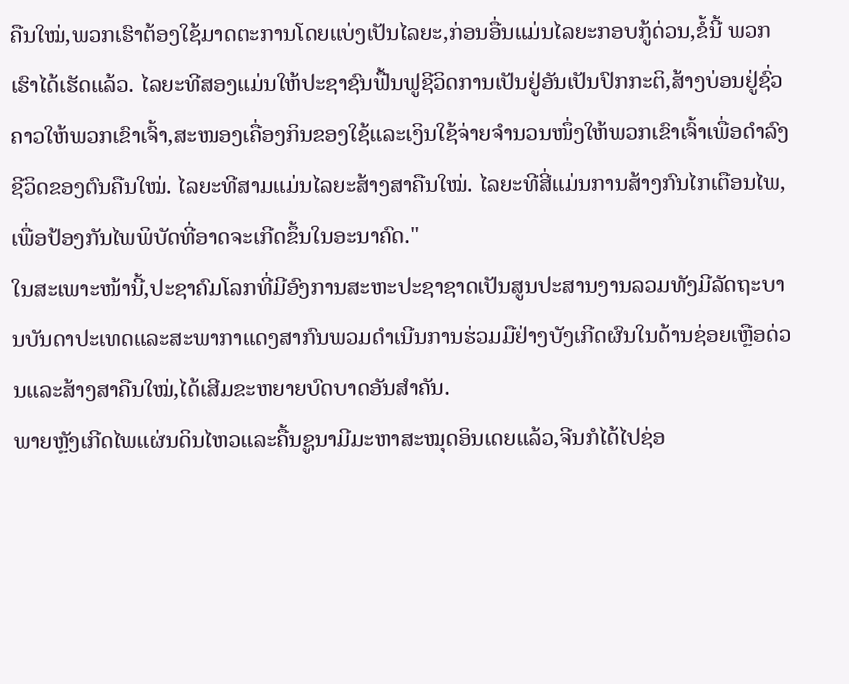ຄືນໃໝ່,ພວກເຮົາຕ້ອງໃຊ້ມາດຕະການໂດຍແບ່ງເປັນໄລຍະ,ກ່ອນອື່ນແມ່ນໄລຍະກອບກູ້ດ່ວນ,ຂໍ້ນີ້ ພວກເຮົາໄດ້ເຮັດແລ້ວ. ໄລຍະທີສອງແມ່ນໃຫ້ປະຊາຊົນຟື້ນຟູຊີວິດການເປັນຢູ່ອັນເປັນປົກກະຕິ,ສ້າງບ່ອນຢູ່ຊົ່ວຄາວໃຫ້ພວກເຂົາເຈົ້າ,ສະໜອງເຄື່ອງກິນຂອງໃຊ້ແລະເງິນໃຊ້ຈ່າຍຈຳນວນໜຶ່ງໃຫ້ພວກເຂົາເຈົ້າເພື່ອດຳລົງຊີວິດຂອງຕົນຄືນໃໝ່. ໄລຍະທີສາມແມ່ນໄລຍະສ້າງສາຄືນໃໝ່. ໄລຍະທີສີ່ແມ່ນການສ້າງກົນໄກເຕືອນໄພ,ເພື່ອປ້ອງກັນໄພພິບັດທີ່ອາດຈະເກີດຂຶ້ນໃນອະນາຄົດ."
ໃນສະເພາະໜ້ານີ້,ປະຊາຄົມໂລກທີ່ມີອົງການສະຫະປະຊາຊາດເປັນສູນປະສານງານລວມທັງມີລັດຖະບານບັນດາປະເທດແລະສະພາກາແດງສາກົນພວມດຳເນີນການຮ່ວມມືຢ່າງບັງເກີດຜົນໃນດ້ານຊ່ອຍເຫຼືອດ່ວນແລະສ້າງສາຄືນໃໝ່,ໄດ້ເສີມຂະຫຍາຍບົດບາດອັນສຳຄັນ.
ພາຍຫຼັງເກີດໄພແຜ່ນດິນໄຫວແລະຄື້ນຊູນາມີມະຫາສະໝຸດອິນເດຍແລ້ວ,ຈີນກໍໄດ້ໄປຊ່ອ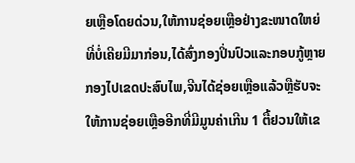ຍເຫຼືອໂດຍດ່ວນ,ໃຫ້ການຊ່ອຍເຫຼືອຢ່າງຂະໜາດໃຫຍ່ທີ່ບໍ່ເຄີຍມີມາກ່ອນ,ໄດ້ສົ່ງກອງປິ່ນປົວແລະກອບກູ້ຫຼາຍກອງໄປເຂດປະສົບໄພ,ຈີນໄດ້ຊ່ອຍເຫຼືອແລ້ວຫຼືຮັບຈະໃຫ້ການຊ່ອຍເຫຼືອອີກທີ່ມີມູນຄ່າເກີນ 1 ຕື້ຢວນໃຫ້ເຂ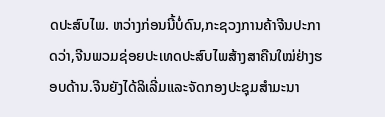ດປະສົບໄພ. ຫວ່າງກ່ອນນີ້ບໍ່ດົນ,ກະຊວງການຄ້າຈີນປະກາດວ່າ,ຈີນພວມຊ່ອຍປະເທດປະສົບໄພສ້າງສາຄືນໃໝ່ຢ່າງຮອບດ້ານ.ຈີນຍັງໄດ້ລິເລີ່ມແລະຈັດກອງປະຊຸມສຳມະນາ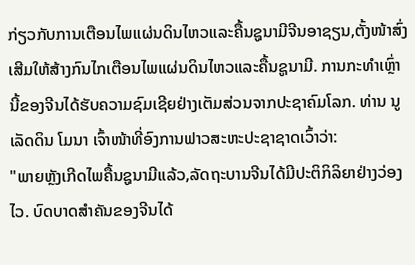ກ່ຽວກັບການເຕືອນໄພແຜ່ນດິນໄຫວແລະຄື້ນຊູນາມີຈີນອາຊຽນ,ຕັ້ງໜ້າສົ່ງເສີມໃຫ້ສ້າງກົນໄກເຕືອນໄພແຜ່ນດິນໄຫວແລະຄື້ນຊູນາມີ. ການກະທຳເຫຼົ່ານີ້ຂອງຈີນໄດ້ຮັບຄວາມຊົມເຊີຍຢ່າງເຕັມສ່ວນຈາກປະຊາຄົມໂລກ. ທ່ານ ນູເລັດດິນ ໂມນາ ເຈົ້າໜ້າທີ່ອົງການຟາວສະຫະປະຊາຊາດເວົ້າວ່າ:
"ພາຍຫຼັງເກີດໄພຄື້ນຊູນາມີແລ້ວ,ລັດຖະບານຈີນໄດ້ມີປະຕິກິລິຍາຢ່າງວ່ອງໄວ. ບົດບາດສຳຄັນຂອງຈີນໄດ້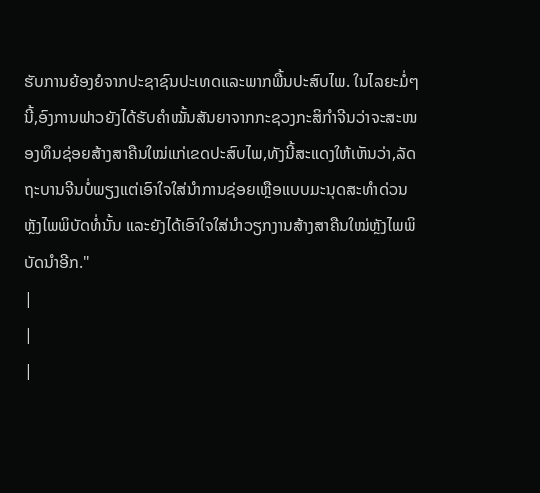ຮັບການຍ້ອງຍໍຈາກປະຊາຊົນປະເທດແລະພາກພື້ນປະສົບໄພ. ໃນໄລຍະມໍ່ໆນີ້,ອົງການຟາວຍັງໄດ້ຮັບຄຳໝັ້ນສັນຍາຈາກກະຊວງກະສິກຳຈີນວ່າຈະສະໜອງທຶນຊ່ອຍສ້າງສາຄືນໃໝ່ແກ່ເຂດປະສົບໄພ,ທັງນີ້ສະແດງໃຫ້ເຫັນວ່າ,ລັດຖະບານຈີນບໍ່ພຽງແຕ່ເອົາໃຈໃສ່ນຳການຊ່ອຍເຫຼືອແບບມະນຸດສະທຳດ່ວນຫຼັງໄພພິບັດທໍ່ນັ້ນ ແລະຍັງໄດ້ເອົາໃຈໃສ່ນຳວຽກງານສ້າງສາຄືນໃໝ່ຫຼັງໄພພິບັດນຳອີກ."
|
|
|